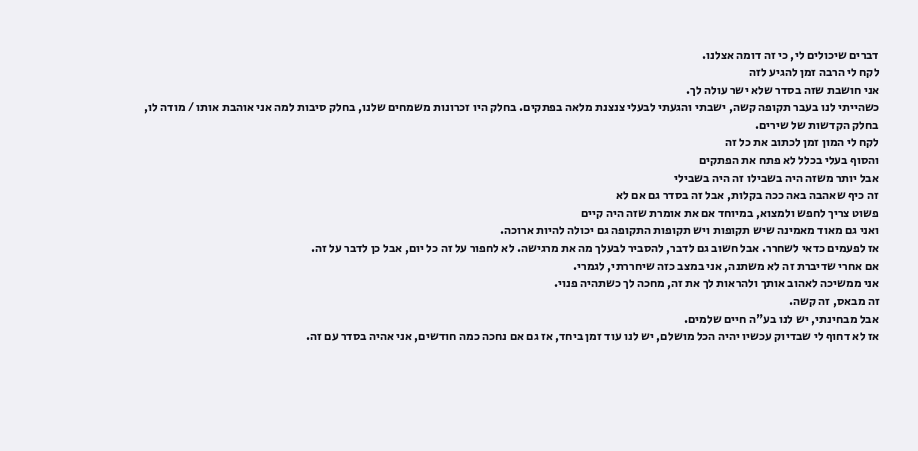דברים שיכולים לי, כי זה דומה אצלנו.
לקח לי הרבה זמן להגיע לזה
אני חושבת שזה בסדר שלא ישר עולה לך.
כשהייתי לנו בעבר תקופה קשה, ישבתי והגעתי לבעלי צנצנת מלאה בפתקים. בחלק היו זכרונות משמחים שלנו, בחלק סיבות למה אני אוהבת אותו / מודה לו, בחלק הקדשות של שירים.
לקח לי המון זמן לכתוב את כל זה
והסוף בעלי בכלל לא פתח את הפתקים
אבל יותר משזה היה בשבילו זה היה בשבילי
זה כיף שאהבה באה ככה בקלות, אבל זה בסדר גם אם לא
פשוט צריך לחפש ולמצוא, במיוחד אם את אומרת שזה היה קיים
ואני גם מאוד מאמינה שיש תקופות ויש תקופות התקופה גם יכולה להיות ארוכה.
אז לפעמים כדאי לשחרר. אבל חשוב גם לדבר, להסביר לבעלך מה את מרגישה. לא לחפור על זה כל יום, אבל כן לדבר על זה.
אם אחרי שדיברת זה לא משתנה, אני במצב כזה שיחררתי, לגמרי.
אני ממשיכה לאהוב אותך ולהראות לך את זה, מחכה לך כשתהיה פנוי.
זה מבאס, זה קשה.
אבל מבחינתי, יש לנו בע"ה חיים שלמים.
אז לא דחוף לי שבדיוק עכשיו יהיה הכל מושלם, יש לנו עוד זמן ביחד, אז גם אם נחכה כמה חודשים, אני אהיה בסדר עם זה.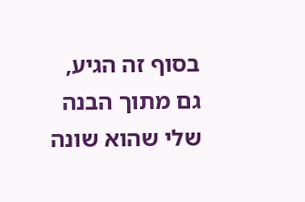בסוף זה הגיע, גם מתוך הבנה שלי שהוא שונה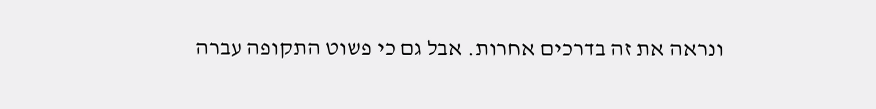ונראה את זה בדרכים אחרות. אבל גם כי פשוט התקופה עברה